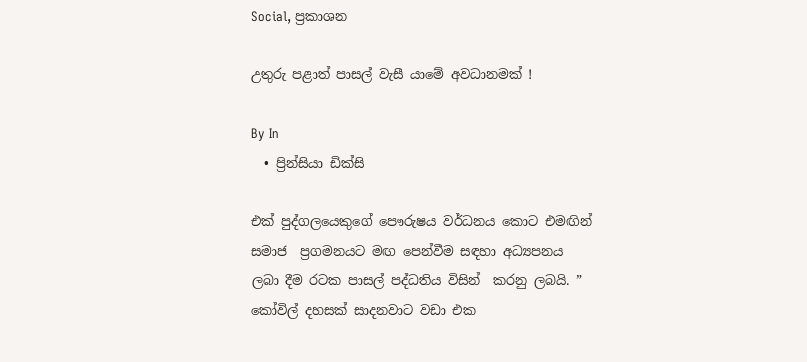Social, ප්‍රකාශන

උතුරු පළාත් පාසල් වැසී යාමේ අවධානමක් !

By In
  • ප්‍රින්සියා ඩික්සි

එක් පුද්ගලයෙකුගේ පෞරුෂය වර්ධනය කොට එමඟින් සමාජ  ප්‍රගමනයට මඟ පෙන්වීම සඳහා අධ්‍යපනය ලබා දීම රටක පාසල් පද්ධතිය විසින්  කරනු ලබයි. ” කෝවිල් දහසක් සාදනවාට වඩා එක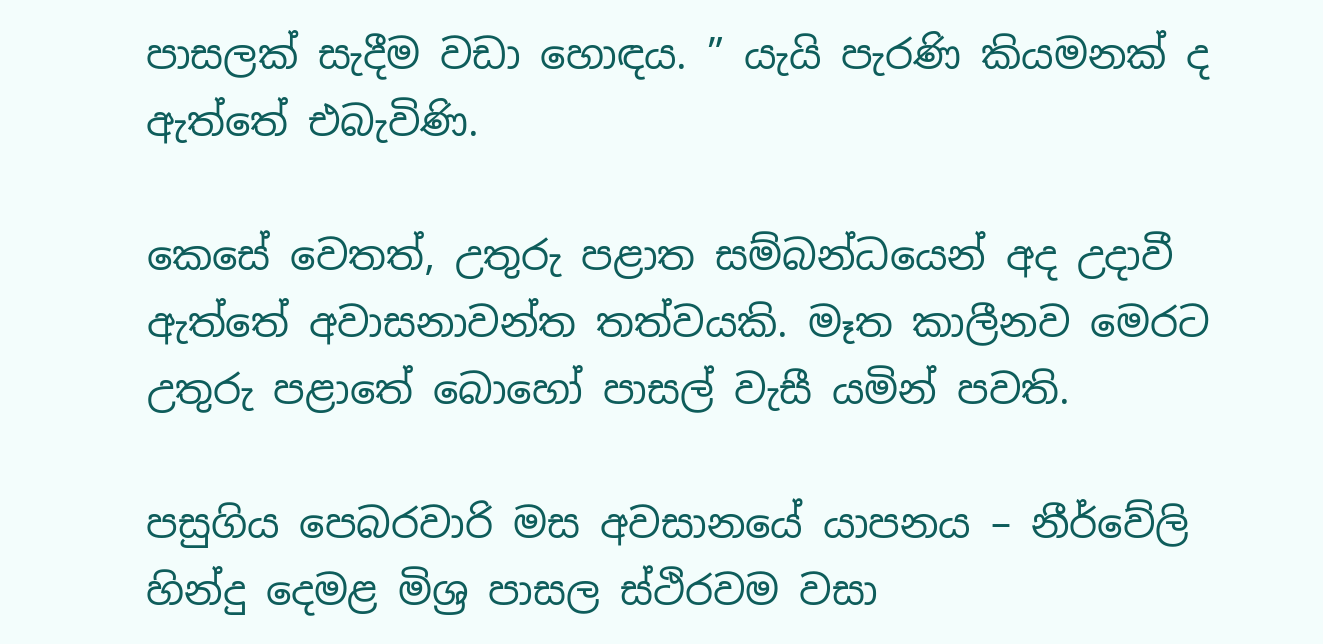පාසලක් සැදීම වඩා හොඳය. ” යැයි පැරණි කියමනක් ද ඇත්තේ එබැවිණි.

කෙසේ වෙතත්, උතුරු පළාත සම්බන්ධයෙන් අද උදාවී ඇත්තේ අවාසනාවන්ත තත්වයකි. මෑත කාලීනව මෙරට උතුරු පළාතේ බොහෝ පාසල් වැසී යමින් පවති.

පසුගිය පෙබරවාරි මස අවසානයේ යාපනය – නීර්වේලි හින්දු දෙමළ මිශ්‍ර පාසල ස්ථිරවම වසා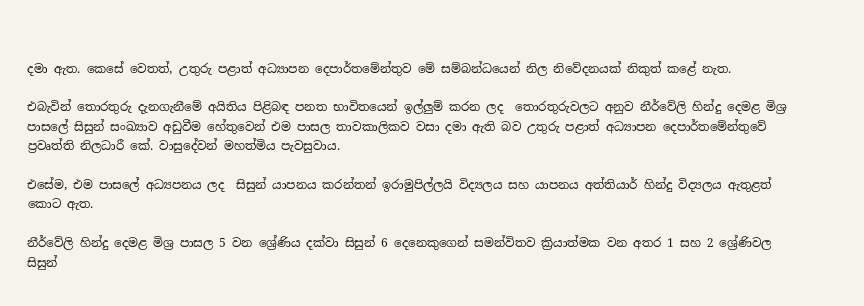දමා ඇත. කෙසේ වෙතත්, උතුරු පළාත් අධ්‍යාපන දෙපාර්තමේන්තුව මේ සම්බන්ධයෙන් නිල නිවේදනයක් නිකුත් කළේ නැත.

එබැවින් තොරතුරු දැනගැනීමේ අයිතිය පිළිබඳ පනත භාවිතයෙන් ඉල්ලුම් කරන ලද  තොරතුරුවලට අනුව නීර්වේලි හින්දු දෙමළ මිශ්‍ර පාසලේ සිසුන් සංඛ්‍යාව අඩුවීම හේතුවෙන් එම පාසල තාවකාලිකව වසා දමා ඇති බව උතුරු පළාත් අධ්‍යාපන දෙපාර්තමේන්තුවේ ප්‍රවෘත්ති නිලධාරී කේ. වාසුදේවන් මහත්මිය පැවසුවාය.

එසේම, එම පාසලේ අධ්‍යපනය ලද  සිසුන් යාපනය කරන්තන් ඉරාමුපිල්ලයි විද්‍යලය සහ යාපනය අත්තියාර් හින්දු විද්‍යලය ඇතුළත් කොට ඇත.

නීර්වේලි හින්දු දෙමළ මිශ්‍ර පාසල 5 වන ශ්‍රේණිය දක්වා සිසුන් 6 දෙනෙකුගෙන් සමන්විතව ක්‍රියාත්මක වන අතර 1 සහ 2 ශ්‍රේණිවල සිසුන්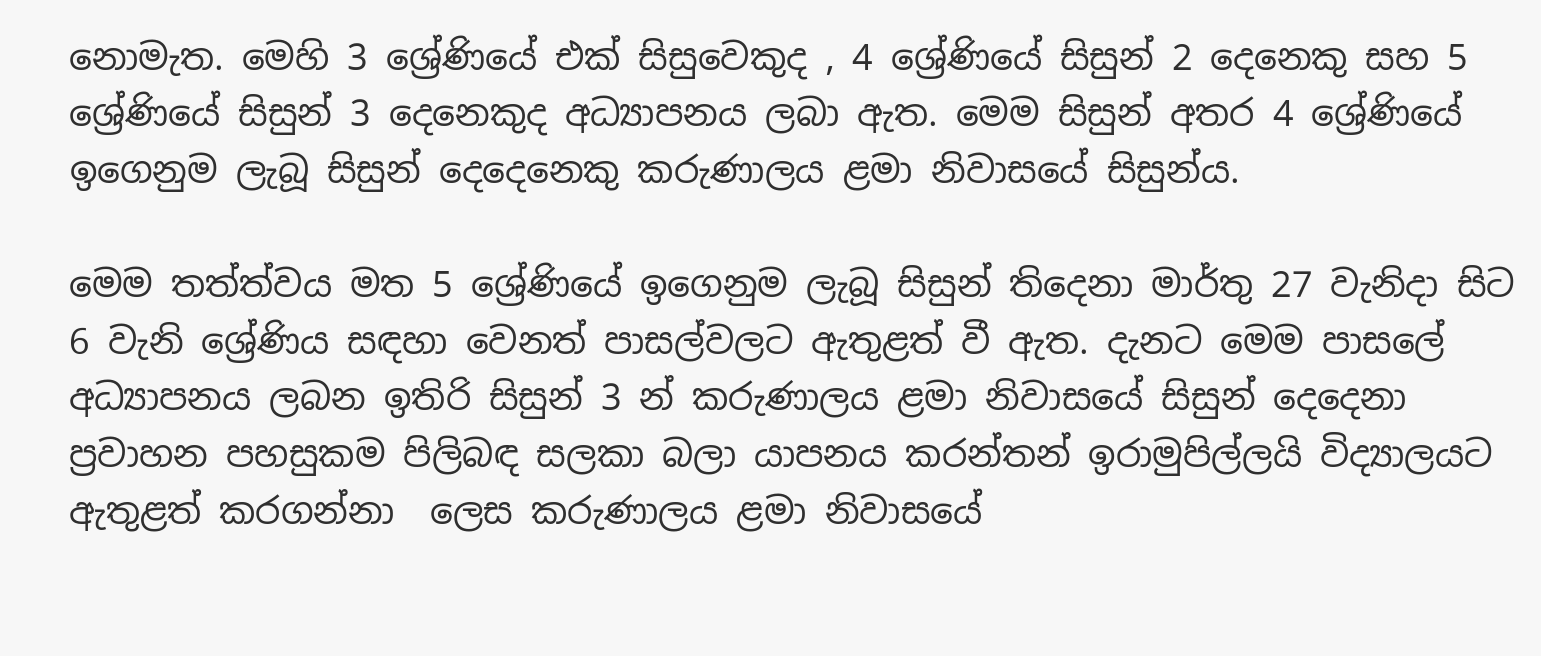නොමැත. මෙහි 3 ශ්‍රේණියේ එක් සිසුවෙකුද , 4 ශ්‍රේණියේ සිසුන් 2 දෙනෙකු සහ 5 ශ්‍රේණියේ සිසුන් 3 දෙනෙකුද අධ්‍යාපනය ලබා ඇත. මෙම සිසුන් අතර 4 ශ්‍රේණියේ ඉගෙනුම ලැබූ සිසුන් දෙදෙනෙකු කරුණාලය ළමා නිවාසයේ සිසුන්ය.

මෙම තත්ත්වය මත 5 ශ්‍රේණියේ ඉගෙනුම ලැබූ සිසුන් තිදෙනා මාර්තු 27 වැනිදා සිට 6 වැනි ශ්‍රේණිය සඳහා වෙනත් පාසල්වලට ඇතුළත් වී ඇත. දැනට මෙම පාසලේ අධ්‍යාපනය ලබන ඉතිරි සිසුන් 3 න් කරුණාලය ළමා නිවාසයේ සිසුන් දෙදෙනා ප්‍රවාහන පහසුකම පිලිබඳ සලකා බලා යාපනය කරන්තන් ඉරාමුපිල්ලයි විද්‍යාලයට ඇතුළත් කරගන්නා  ලෙස කරුණාලය ළමා නිවාසයේ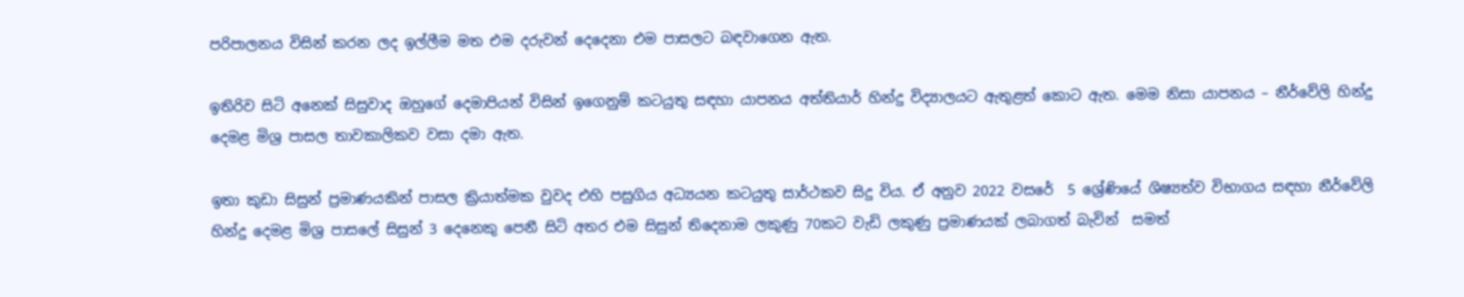පරිපාලනය විසින් කරන ලද ඉල්ලීම මත එම දරුවන් දෙදෙනා එම පාසලට බඳවාගෙන ඇත.

ඉතිරිව සිටි අනෙක් සිසුවාද ඔහුගේ දෙමාපියන් විසින් ඉගෙනුම් කටයුතු සඳහා යාපනය අත්තියාර් හින්දු විද්‍යාලයට ඇතුළත් කොට ඇත. මෙම නිසා යාපනය – නීර්වේලි හින්දු දෙමළ මිශ්‍ර පාසල තාවකාලිකව වසා දමා ඇත.

ඉතා කුඩා සිසුන් ප්‍රමාණයකින් පාසල ක්‍රියාත්මක වුවද එහි පසුගිය අධ්‍යයන කටයුතු සාර්ථකව සිදු විය. ඒ අනුව 2022 වසරේ  5 ශ්‍රේණියේ ශිෂ්‍යත්ව විභාගය සඳහා නීර්වේලි හින්දු දෙමළ මිශ්‍ර පාසලේ සිසුන් 3 දෙනෙකු පෙනී සිටි අතර එම සිසුන් තිදෙනාම ලකුණු 70කට වැඩි ලකුණු ප්‍රමාණයක් ලබාගත් බැවින්  සමත්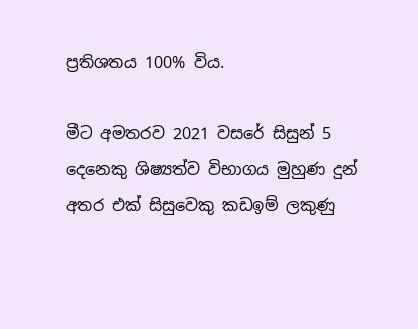ප්‍රතිශතය 100% විය.

මීට අමතරව 2021 වසරේ සිසුන් 5 දෙනෙකු ශිෂ්‍යත්ව විභාගය මුහුණ දුන් අතර එක් සිසුවෙකු කඩඉම් ලකුණු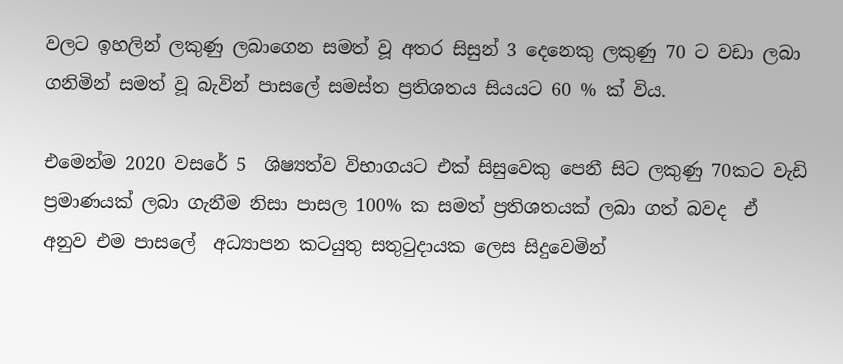වලට ඉහලින් ලකුණු ලබාගෙන සමත් වූ අතර සිසුන් 3 දෙනෙකු ලකුණු 70 ට වඩා ලබා ගනිමින් සමත් වූ බැවින් පාසලේ සමස්ත ප්‍රතිශතය සියයට 60 % ක් විය.

එමෙන්ම 2020 වසරේ 5  ශිෂ්‍යත්ව විභාගයට එක් සිසුවෙකු පෙනී සිට ලකුණු 70කට වැඩි ප්‍රමාණයක් ලබා ගැනීම නිසා පාසල 100% ක සමත් ප්‍රතිශතයක් ලබා ගත් බවද  ඒ අනුව එම පාසලේ  අධ්‍යාපන කටයුතු සතුටුදායක ලෙස සිදුවෙමින්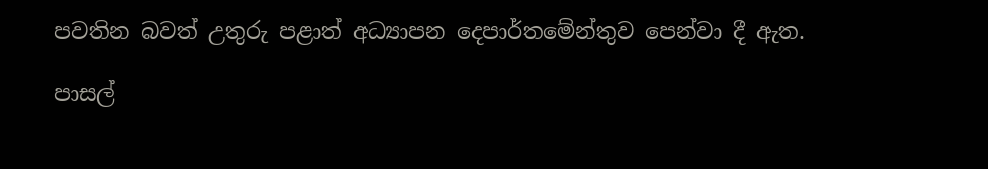පවතින බවත් උතුරු පළාත් අධ්‍යාපන දෙපාර්තමේන්තුව පෙන්වා දී ඇත.

පාසල්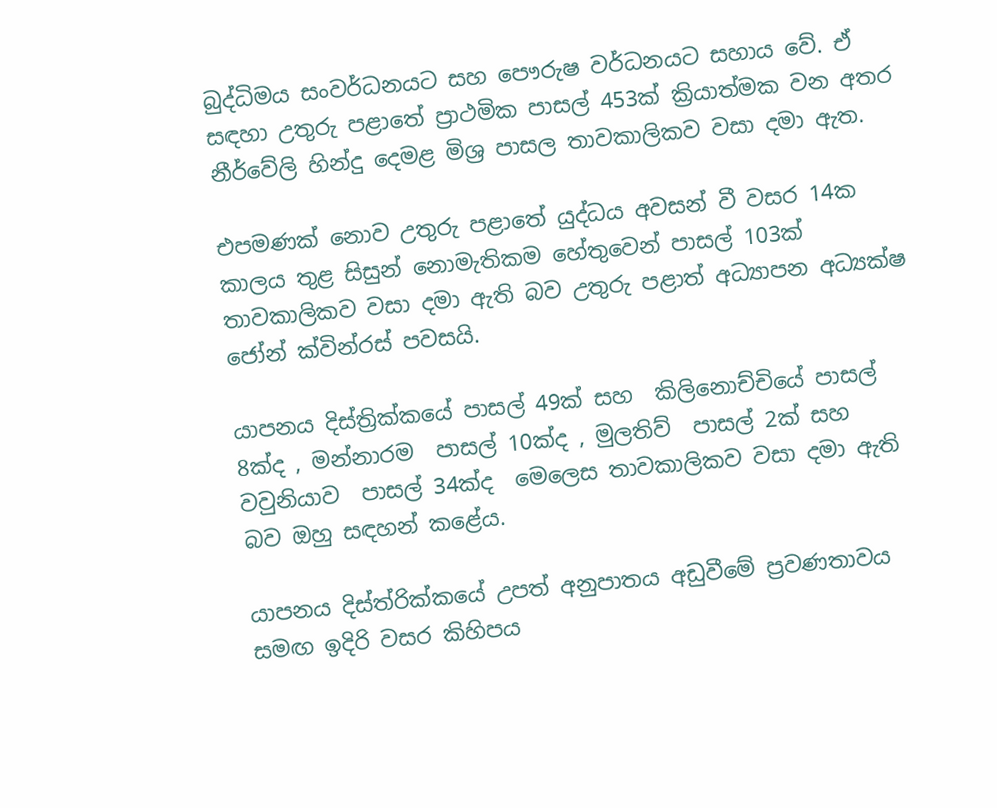බුද්ධිමය සංවර්ධනයට සහ පෞරුෂ වර්ධනයට සහාය වේ. ඒ සඳහා උතුරු පළාතේ ප්‍රාථමික පාසල් 453ක් ක්‍රියාත්මක වන අතර නීර්වේලි හින්දු දෙමළ මිශ්‍ර පාසල තාවකාලිකව වසා දමා ඇත.

එපමණක් නොව උතුරු පළාතේ යුද්ධය අවසන් වී වසර 14ක කාලය තුළ සිසුන් නොමැතිකම හේතුවෙන් පාසල් 103ක් තාවකාලිකව වසා දමා ඇති බව උතුරු පළාත් අධ්‍යාපන අධ්‍යක්ෂ ජෝන් ක්වින්රස් පවසයි.

යාපනය දිස්ත්‍රික්කයේ පාසල් 49ක් සහ  කිලිනොච්චියේ පාසල් 8ක්ද , මන්නාරම  පාසල් 10ක්ද , මුලතිව්  පාසල් 2ක් සහ වවුනියාව  පාසල් 34ක්ද  මෙලෙස තාවකාලිකව වසා දමා ඇති බව ඔහු සඳහන් කළේය.

යාපනය දිස්ත්රික්කයේ උපත් අනුපාතය අඩුවීමේ ප්‍රවණතාවය සමඟ ඉදිරි වසර කිහිපය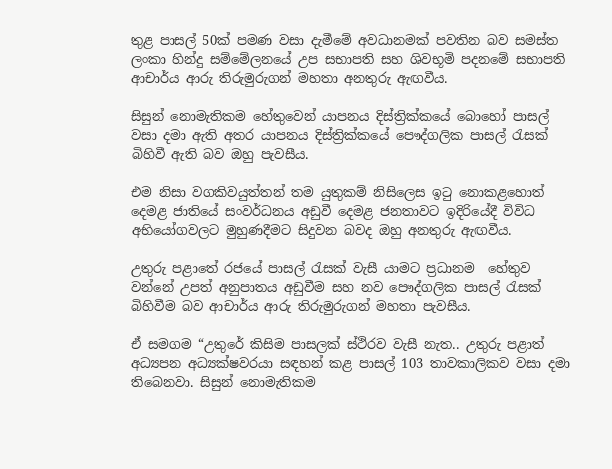තුළ පාසල් 50ක් පමණ වසා දැමීමේ අවධානමක් පවතින බව සමස්ත ලංකා හින්දු සම්මේලනයේ උප සභාපති සහ ශිවභූමි පදනමේ සභාපති ආචාර්ය ආරු තිරුමුරුගන් මහතා අනතුරු ඇඟවීය.

සිසුන් නොමැතිකම හේතුවෙන් යාපනය දිස්ත්‍රික්කයේ බොහෝ පාසල් වසා දමා ඇති අතර යාපනය දිස්ත්‍රික්කයේ පෞද්ගලික පාසල් රැසක් බිහිවී ඇති බව ඔහු පැවසීය.

එම නිසා වගකිවයුත්තන් තම යුතුකම් නිසිලෙස ඉටු නොකළහොත් දෙමළ ජාතියේ සංවර්ධනය අඩුවී දෙමළ ජනතාවට ඉදිරියේදී විවිධ අභියෝගවලට මුහුණදීමට සිදුවන බවද ඔහු අනතුරු ඇඟවීය.

උතුරු පළාතේ රජයේ පාසල් රැසක් වැසී යාමට ප්‍රධානම  හේතුව වන්නේ උපත් අනුපාතය අඩුවීම සහ නව පෞද්ගලික පාසල් රැසක් බිහිවීම බව ආචාර්ය ආරු තිරුමුරුගන් මහතා පැවසීය.

ඒ සමගම “උතුරේ කිසිම පාසලක් ස්ථිරව වැසී නැත.. උතුරු පළාත් අධ්‍යපන අධ්‍යක්ෂවරයා සඳහන් කළ පාසල් 103 තාවකාලිකව වසා දමා තිබෙනවා. සිසුන් නොමැතිකම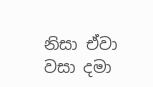නිසා ඒවා වසා දමා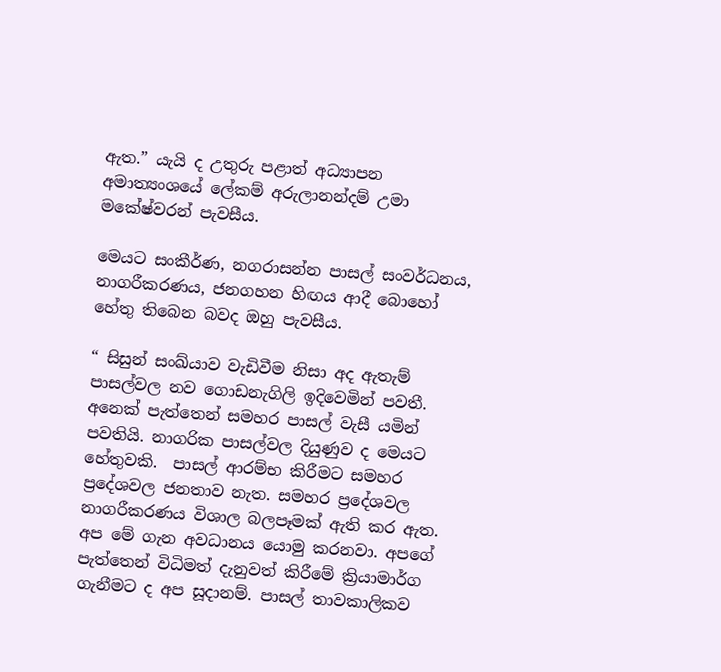ඇත.” යැයි ද උතුරු පළාත් අධ්‍යාපන අමාත්‍යංශයේ ලේකම් අරුලානන්දම් උමා මකේෂ්වරන් පැවසීය.

මෙයට සංකීර්ණ, නගරාසන්න පාසල් සංවර්ධනය, නාගරීකරණය, ජනගහන හිඟය ආදී බොහෝ හේතු තිබෙන බවද ඔහු පැවසීය.

“ සිසුන් සංඛ්යාව වැඩිවීම නිසා අද ඇතැම් පාසල්වල නව ගොඩනැගිලි ඉදිවෙමින් පවතී. අනෙක් පැත්තෙන් සමහර පාසල් වැසී යමින් පවතියි. නාගරික පාසල්වල දියුණුව ද මෙයට හේතුවකි.  පාසල් ආරම්භ කිරීමට සමහර ප්‍රදේශවල ජනතාව නැත. සමහර ප්‍රදේශවල නාගරීකරණය විශාල බලපෑමක් ඇති කර ඇත. අප මේ ගැන අවධානය යොමු කරනවා. අපගේ පැත්තෙන් විධිමත් දැනුවත් කිරීමේ ක්‍රියාමාර්ග ගැනීමට ද අප සූදානම්. පාසල් තාවකාලිකව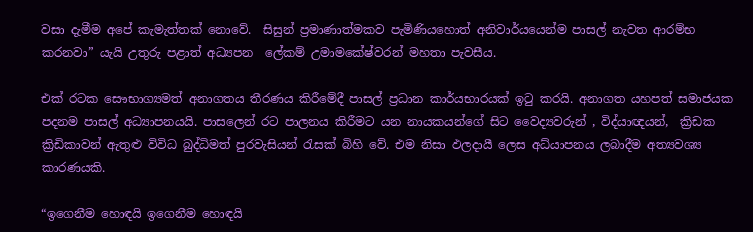වසා දැමීම අපේ කැමැත්තක් නොවේ.  සිසුන් ප්‍රමාණාත්මකව පැමිණියහොත් අනිවාර්යයෙන්ම පාසල් නැවත ආරම්භ කරනවා” යැයි උතුරු පළාත් අධ්‍යපන  ලේකම් උමාමකේෂ්වරන් මහතා පැවසීය.

එක් රටක සෞභාග්‍යමත් අනාගතය තීරණය කිරීමේදී පාසල් ප්‍රධාන කාර්යභාරයක් ඉටු කරයි. අනාගත යහපත් සමාජයක පදනම පාසල් අධ්‍යාපනයයි. පාසලෙන් රට පාලනය කිරීමට යන නායකයන්ගේ සිට වෛද්‍යවරුන් , විද්යාඥයන්,  ක්‍රිඩක ක්‍රිඩිකාවන් ඇතුළු විවිධ බුද්ධිමත් පුරවැසියන් රැසක් බිහි වේ. එම නිසා ඵලදායී ලෙස අධ්යාපනය ලබාදීම අත්‍යවශ්‍ය කාරණයකි.

“ඉගෙනීම හොඳයි ඉගෙනීම හොඳයි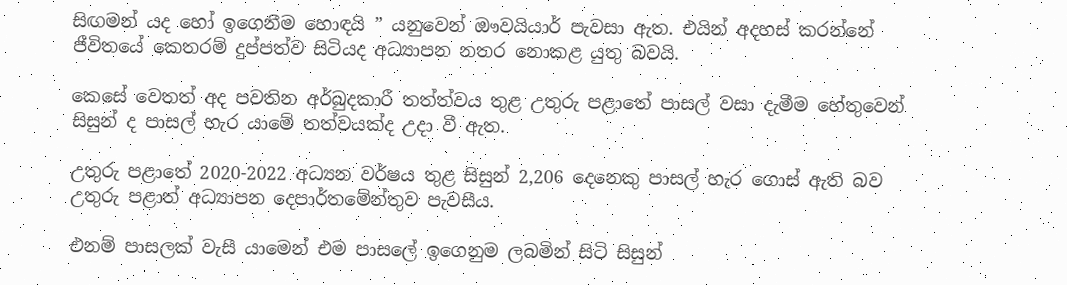සිඟමන් යද හෝ ඉගෙනීම හොඳයි ” යනුවෙන් ඖවයියාර් පැවසා ඇත. එයින් අදහස් කරන්නේ ජීවිතයේ කෙතරම් දුප්පත්ව සිටියද අධ්‍යාපන නතර නොකළ යුතු බවයි.

කෙසේ වෙතත් අද පවතින අර්බුදකාරී තත්ත්වය තුළ උතුරු පළාතේ පාසල් වසා දැමීම හේතුවෙන් සිසුන් ද පාසල් හැර යාමේ තත්වයක්ද උදා වී ඇත.

උතුරු පළාතේ 2020-2022 අධ්‍යන වර්ෂය තුළ සිසුන් 2,206 දෙනෙකු පාසල් හැර ගොස් ඇති බව උතුරු පළාත් අධ්‍යාපන දෙපාර්තමේන්තුව පැවසීය.

එනම් පාසලක් වැසී යාමෙන් එම පාසලේ ඉගෙනුම ලබමින් සිටි සිසුන්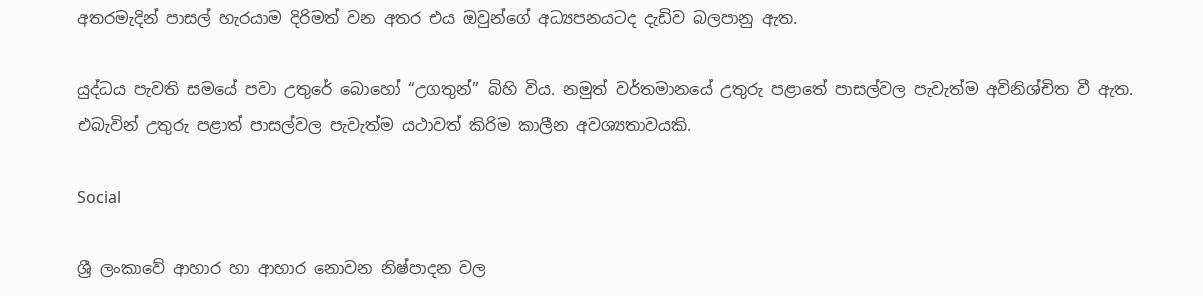අතරමැදින් පාසල් හැරයාම දිරිමත් වන අතර එය ඔවුන්ගේ අධ්‍යපනයටද දැඩිව බලපානු ඇත.

යුද්ධය පැවති සමයේ පවා උතුරේ බොහෝ “උගතුන්” බිහි විය. නමුත් වර්තමානයේ උතුරු පළාතේ පාසල්වල පැවැත්ම අවිනිශ්චිත වී ඇත. එබැවින් උතුරු පළාත් පාසල්වල පැවැත්ම යථාවත් කිරිම කාලීන අවශ්‍යතාවයකි.

Social

ශ්‍රී ලංකාවේ ආහාර හා ආහාර නොවන නිෂ්පාදන වල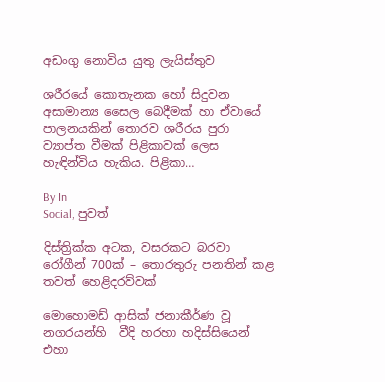අඩංගු නොවිය යුතු ලැයිස්තුව

ශරීරයේ කොතැනක හෝ සිදුවන අසාමාන්‍ය සෛල බෙදීමක් හා ඒවායේ පාලනයකින් තොරව ශරීරය පුරා ව්‍යාප්ත වීමක් පිළිකාවක් ලෙස හැඳින්විය හැකිය. පිළිකා…

By In
Social, පුවත්

දිස්ත්‍රික්ක අටක, වසරකට බරවා රෝගීන් 700ක් – තොරතුරු පනතින් කළ තවත් හෙළිදරව්වක්

මොහොමඩ් ආසික් ජනාකීර්ණ වූ නගරයන්හි  වීදි හරහා හදිස්සියෙන්  එහා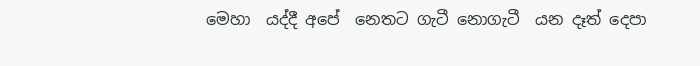මෙහා  යද්දී අපේ  නෙතට ගැටී නොගැටී  යන දෑත් දෙපා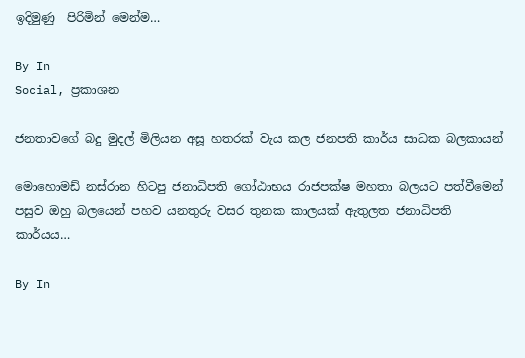ඉදිමුණු  පිරිමින් මෙන්ම…

By In
Social, ප්‍රකාශන

ජනතාවගේ බදු මුදල් මිලියන අසූ හතරක් වැය කල ජනපති කාර්ය සාධක බලකායන්

මොහොමඩ් නස්රාන හිටපු ජනාධිපති ගෝඨාභය රාජපක්ෂ මහතා බලයට පත්වීමෙන් පසුව ඔහු බලයෙන් පහව යනතුරු වසර තුනක කාලයක් ඇතුලත ජනාධිපති කාර්යය…

By In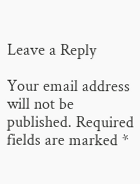Leave a Reply

Your email address will not be published. Required fields are marked *